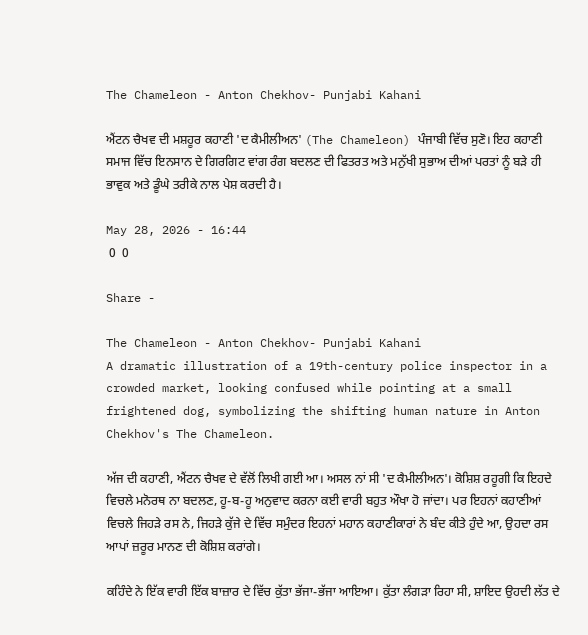The Chameleon - Anton Chekhov- Punjabi Kahani

ਐਂਟਨ ਚੈਖਵ ਦੀ ਮਸ਼ਹੂਰ ਕਹਾਣੀ 'ਦ ਕੈਮੀਲੀਅਨ' (The Chameleon) ਪੰਜਾਬੀ ਵਿੱਚ ਸੁਣੋ। ਇਹ ਕਹਾਣੀ ਸਮਾਜ ਵਿੱਚ ਇਨਸਾਨ ਦੇ ਗਿਰਗਿਟ ਵਾਂਗ ਰੰਗ ਬਦਲਣ ਦੀ ਫਿਤਰਤ ਅਤੇ ਮਨੁੱਖੀ ਸੁਭਾਅ ਦੀਆਂ ਪਰਤਾਂ ਨੂੰ ਬੜੇ ਹੀ ਭਾਵੁਕ ਅਤੇ ਡੂੰਘੇ ਤਰੀਕੇ ਨਾਲ ਪੇਸ਼ ਕਰਦੀ ਹੈ।

May 28, 2026 - 16:44
 0  0

Share -

The Chameleon - Anton Chekhov- Punjabi Kahani
A dramatic illustration of a 19th-century police inspector in a crowded market, looking confused while pointing at a small frightened dog, symbolizing the shifting human nature in Anton Chekhov's The Chameleon.

ਅੱਜ ਦੀ ਕਹਾਣੀ, ਐਂਟਨ ਚੈਖਵ ਦੇ ਵੱਲੋਂ ਲਿਖੀ ਗਈ ਆ। ਅਸਲ ਨਾਂ ਸੀ 'ਦ ਕੈਮੀਲੀਅਨ'। ਕੋਸ਼ਿਸ਼ ਰਹੂਗੀ ਕਿ ਇਹਦੇ ਵਿਚਲੇ ਮਨੋਰਥ ਨਾ ਬਦਲਣ, ਹੂ-ਬ-ਹੂ ਅਨੁਵਾਦ ਕਰਨਾ ਕਈ ਵਾਰੀ ਬਹੁਤ ਔਖਾ ਹੋ ਜਾਂਦਾ। ਪਰ ਇਹਨਾਂ ਕਹਾਣੀਆਂ ਵਿਚਲੇ ਜਿਹੜੇ ਰਸ ਨੇ, ਜਿਹੜੇ ਕੁੱਜੇ ਦੇ ਵਿੱਚ ਸਮੁੰਦਰ ਇਹਨਾਂ ਮਹਾਨ ਕਹਾਣੀਕਾਰਾਂ ਨੇ ਬੰਦ ਕੀਤੇ ਹੁੰਦੇ ਆ, ਉਹਦਾ ਰਸ ਆਪਾਂ ਜ਼ਰੂਰ ਮਾਨਣ ਦੀ ਕੋਸ਼ਿਸ਼ ਕਰਾਂਗੇ।

ਕਹਿੰਦੇ ਨੇ ਇੱਕ ਵਾਰੀ ਇੱਕ ਬਾਜ਼ਾਰ ਦੇ ਵਿੱਚ ਕੁੱਤਾ ਭੱਜਾ-ਭੱਜਾ ਆਇਆ। ਕੁੱਤਾ ਲੰਗੜਾ ਰਿਹਾ ਸੀ, ਸ਼ਾਇਦ ਉਹਦੀ ਲੱਤ ਦੇ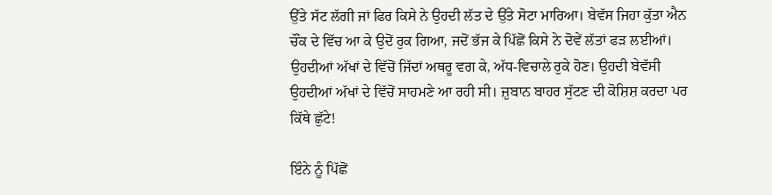ਉੱਤੇ ਸੱਟ ਲੱਗੀ ਜਾਂ ਫਿਰ ਕਿਸੇ ਨੇ ਉਹਦੀ ਲੱਤ ਦੇ ਉੱਤੇ ਸੋਟਾ ਮਾਰਿਆ। ਬੇਵੱਸ ਜਿਹਾ ਕੁੱਤਾ ਐਨ ਚੌਂਕ ਦੇ ਵਿੱਚ ਆ ਕੇ ਉਦੋਂ ਰੁਕ ਗਿਆ, ਜਦੋਂ ਭੱਜ ਕੇ ਪਿੱਛੋਂ ਕਿਸੇ ਨੇ ਦੋਵੇਂ ਲੱਤਾਂ ਫੜ ਲਈਆਂ। ਉਹਦੀਆਂ ਅੱਖਾਂ ਦੇ ਵਿੱਚੋਂ ਜਿੱਦਾਂ ਅਥਰੂ ਵਗ ਕੇ, ਅੱਧ-ਵਿਚਾਲੇ ਰੁਕੇ ਹੋਣ। ਉਹਦੀ ਬੇਵੱਸੀ ਉਹਦੀਆਂ ਅੱਖਾਂ ਦੇ ਵਿੱਚੋਂ ਸਾਹਮਣੇ ਆ ਰਹੀ ਸੀ। ਜ਼ੁਬਾਨ ਬਾਹਰ ਸੁੱਟਣ ਦੀ ਕੋਸ਼ਿਸ਼ ਕਰਦਾ ਪਰ ਕਿੱਥੇ ਛੁੱਟੇ!

ਇੰਨੇ ਨੂੰ ਪਿੱਛੋਂ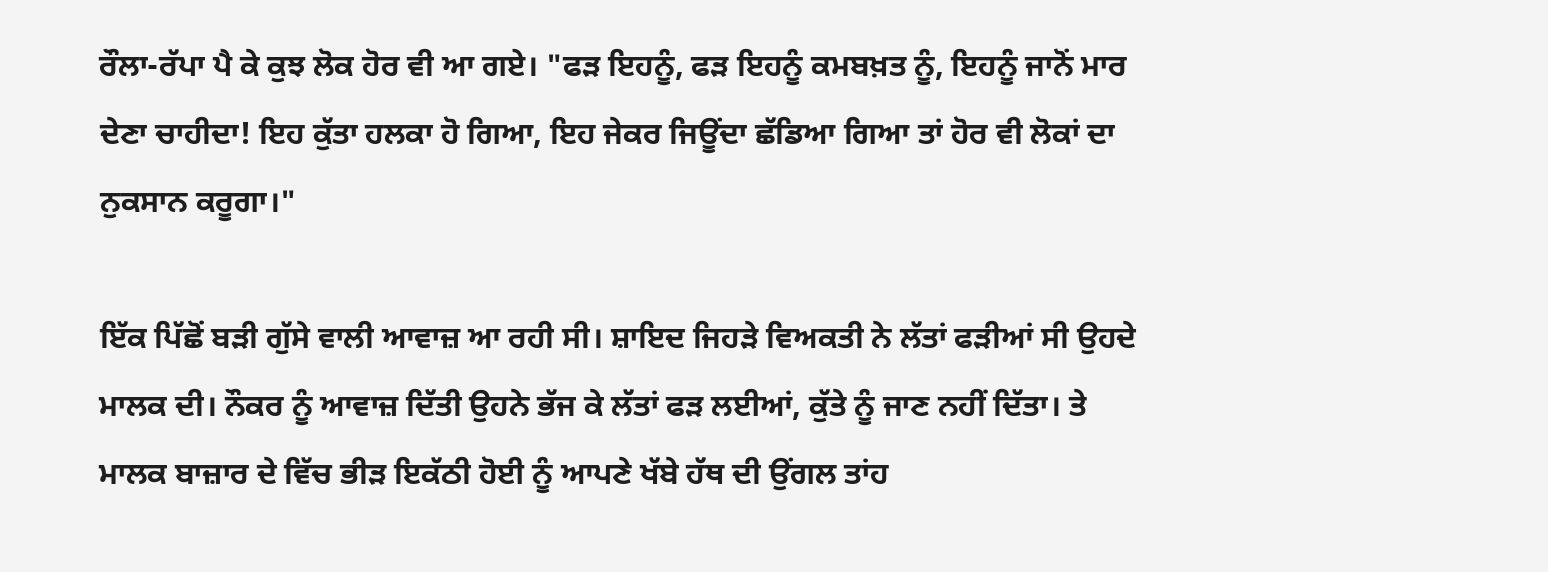ਰੌਲਾ-ਰੱਪਾ ਪੈ ਕੇ ਕੁਝ ਲੋਕ ਹੋਰ ਵੀ ਆ ਗਏ। "ਫੜ ਇਹਨੂੰ, ਫੜ ਇਹਨੂੰ ਕਮਬਖ਼ਤ ਨੂੰ, ਇਹਨੂੰ ਜਾਨੋਂ ਮਾਰ ਦੇਣਾ ਚਾਹੀਦਾ! ਇਹ ਕੁੱਤਾ ਹਲਕਾ ਹੋ ਗਿਆ, ਇਹ ਜੇਕਰ ਜਿਊਂਦਾ ਛੱਡਿਆ ਗਿਆ ਤਾਂ ਹੋਰ ਵੀ ਲੋਕਾਂ ਦਾ ਨੁਕਸਾਨ ਕਰੂਗਾ।"

ਇੱਕ ਪਿੱਛੋਂ ਬੜੀ ਗੁੱਸੇ ਵਾਲੀ ਆਵਾਜ਼ ਆ ਰਹੀ ਸੀ। ਸ਼ਾਇਦ ਜਿਹੜੇ ਵਿਅਕਤੀ ਨੇ ਲੱਤਾਂ ਫੜੀਆਂ ਸੀ ਉਹਦੇ ਮਾਲਕ ਦੀ। ਨੌਕਰ ਨੂੰ ਆਵਾਜ਼ ਦਿੱਤੀ ਉਹਨੇ ਭੱਜ ਕੇ ਲੱਤਾਂ ਫੜ ਲਈਆਂ, ਕੁੱਤੇ ਨੂੰ ਜਾਣ ਨਹੀਂ ਦਿੱਤਾ। ਤੇ ਮਾਲਕ ਬਾਜ਼ਾਰ ਦੇ ਵਿੱਚ ਭੀੜ ਇਕੱਠੀ ਹੋਈ ਨੂੰ ਆਪਣੇ ਖੱਬੇ ਹੱਥ ਦੀ ਉਂਗਲ ਤਾਂਹ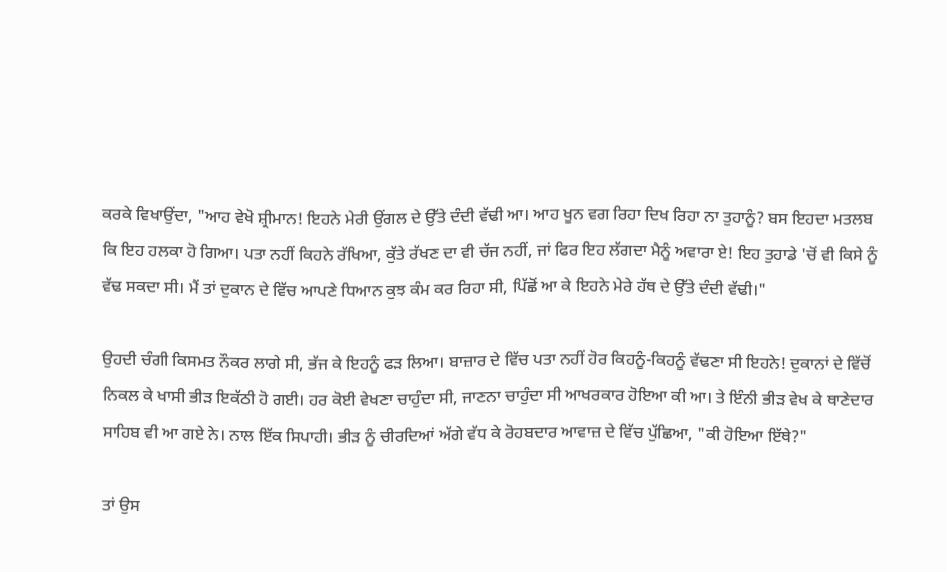ਕਰਕੇ ਵਿਖਾਉਂਦਾ, "ਆਹ ਵੇਖੋ ਸ਼੍ਰੀਮਾਨ! ਇਹਨੇ ਮੇਰੀ ਉਂਗਲ ਦੇ ਉੱਤੇ ਦੰਦੀ ਵੱਢੀ ਆ। ਆਹ ਖੂਨ ਵਗ ਰਿਹਾ ਦਿਖ ਰਿਹਾ ਨਾ ਤੁਹਾਨੂੰ? ਬਸ ਇਹਦਾ ਮਤਲਬ ਕਿ ਇਹ ਹਲਕਾ ਹੋ ਗਿਆ। ਪਤਾ ਨਹੀਂ ਕਿਹਨੇ ਰੱਖਿਆ, ਕੁੱਤੇ ਰੱਖਣ ਦਾ ਵੀ ਚੱਜ ਨਹੀਂ, ਜਾਂ ਫਿਰ ਇਹ ਲੱਗਦਾ ਮੈਨੂੰ ਅਵਾਰਾ ਏ! ਇਹ ਤੁਹਾਡੇ 'ਚੋਂ ਵੀ ਕਿਸੇ ਨੂੰ ਵੱਢ ਸਕਦਾ ਸੀ। ਮੈਂ ਤਾਂ ਦੁਕਾਨ ਦੇ ਵਿੱਚ ਆਪਣੇ ਧਿਆਨ ਕੁਝ ਕੰਮ ਕਰ ਰਿਹਾ ਸੀ, ਪਿੱਛੋਂ ਆ ਕੇ ਇਹਨੇ ਮੇਰੇ ਹੱਥ ਦੇ ਉੱਤੇ ਦੰਦੀ ਵੱਢੀ।"

ਉਹਦੀ ਚੰਗੀ ਕਿਸਮਤ ਨੌਕਰ ਲਾਗੇ ਸੀ, ਭੱਜ ਕੇ ਇਹਨੂੰ ਫੜ ਲਿਆ। ਬਾਜ਼ਾਰ ਦੇ ਵਿੱਚ ਪਤਾ ਨਹੀਂ ਹੋਰ ਕਿਹਨੂੰ-ਕਿਹਨੂੰ ਵੱਢਣਾ ਸੀ ਇਹਨੇ! ਦੁਕਾਨਾਂ ਦੇ ਵਿੱਚੋਂ ਨਿਕਲ ਕੇ ਖਾਸੀ ਭੀੜ ਇਕੱਠੀ ਹੋ ਗਈ। ਹਰ ਕੋਈ ਵੇਖਣਾ ਚਾਹੁੰਦਾ ਸੀ, ਜਾਣਨਾ ਚਾਹੁੰਦਾ ਸੀ ਆਖਰਕਾਰ ਹੋਇਆ ਕੀ ਆ। ਤੇ ਇੰਨੀ ਭੀੜ ਵੇਖ ਕੇ ਥਾਣੇਦਾਰ ਸਾਹਿਬ ਵੀ ਆ ਗਏ ਨੇ। ਨਾਲ ਇੱਕ ਸਿਪਾਹੀ। ਭੀੜ ਨੂੰ ਚੀਰਦਿਆਂ ਅੱਗੇ ਵੱਧ ਕੇ ਰੋਹਬਦਾਰ ਆਵਾਜ਼ ਦੇ ਵਿੱਚ ਪੁੱਛਿਆ, "ਕੀ ਹੋਇਆ ਇੱਥੇ?"

ਤਾਂ ਉਸ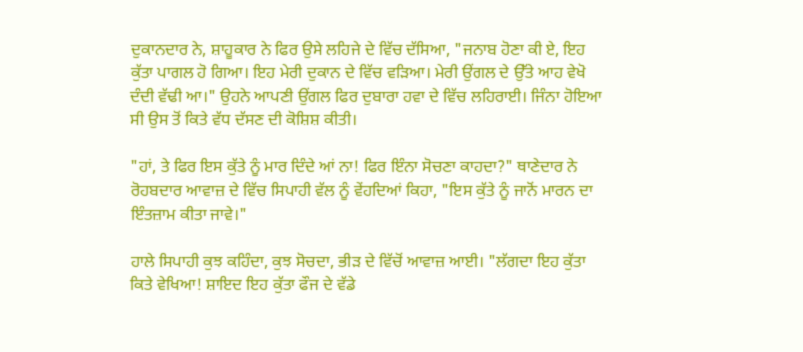ਦੁਕਾਨਦਾਰ ਨੇ, ਸ਼ਾਹੂਕਾਰ ਨੇ ਫਿਰ ਉਸੇ ਲਹਿਜੇ ਦੇ ਵਿੱਚ ਦੱਸਿਆ, "ਜਨਾਬ ਹੋਣਾ ਕੀ ਏ, ਇਹ ਕੁੱਤਾ ਪਾਗਲ ਹੋ ਗਿਆ। ਇਹ ਮੇਰੀ ਦੁਕਾਨ ਦੇ ਵਿੱਚ ਵੜਿਆ। ਮੇਰੀ ਉਂਗਲ ਦੇ ਉੱਤੇ ਆਹ ਵੇਖੋ ਦੰਦੀ ਵੱਢੀ ਆ।" ਉਹਨੇ ਆਪਣੀ ਉਂਗਲ ਫਿਰ ਦੁਬਾਰਾ ਹਵਾ ਦੇ ਵਿੱਚ ਲਹਿਰਾਈ। ਜਿੰਨਾ ਹੋਇਆ ਸੀ ਉਸ ਤੋਂ ਕਿਤੇ ਵੱਧ ਦੱਸਣ ਦੀ ਕੋਸ਼ਿਸ਼ ਕੀਤੀ।

"ਹਾਂ, ਤੇ ਫਿਰ ਇਸ ਕੁੱਤੇ ਨੂੰ ਮਾਰ ਦਿੰਦੇ ਆਂ ਨਾ! ਫਿਰ ਇੰਨਾ ਸੋਚਣਾ ਕਾਹਦਾ?" ਥਾਣੇਦਾਰ ਨੇ ਰੋਹਬਦਾਰ ਆਵਾਜ਼ ਦੇ ਵਿੱਚ ਸਿਪਾਹੀ ਵੱਲ ਨੂੰ ਵੇਂਹਦਿਆਂ ਕਿਹਾ, "ਇਸ ਕੁੱਤੇ ਨੂੰ ਜਾਨੋਂ ਮਾਰਨ ਦਾ ਇੰਤਜ਼ਾਮ ਕੀਤਾ ਜਾਵੇ।"

ਹਾਲੇ ਸਿਪਾਹੀ ਕੁਝ ਕਹਿੰਦਾ, ਕੁਝ ਸੋਚਦਾ, ਭੀੜ ਦੇ ਵਿੱਚੋਂ ਆਵਾਜ਼ ਆਈ। "ਲੱਗਦਾ ਇਹ ਕੁੱਤਾ ਕਿਤੇ ਵੇਖਿਆ! ਸ਼ਾਇਦ ਇਹ ਕੁੱਤਾ ਫੌਜ ਦੇ ਵੱਡੇ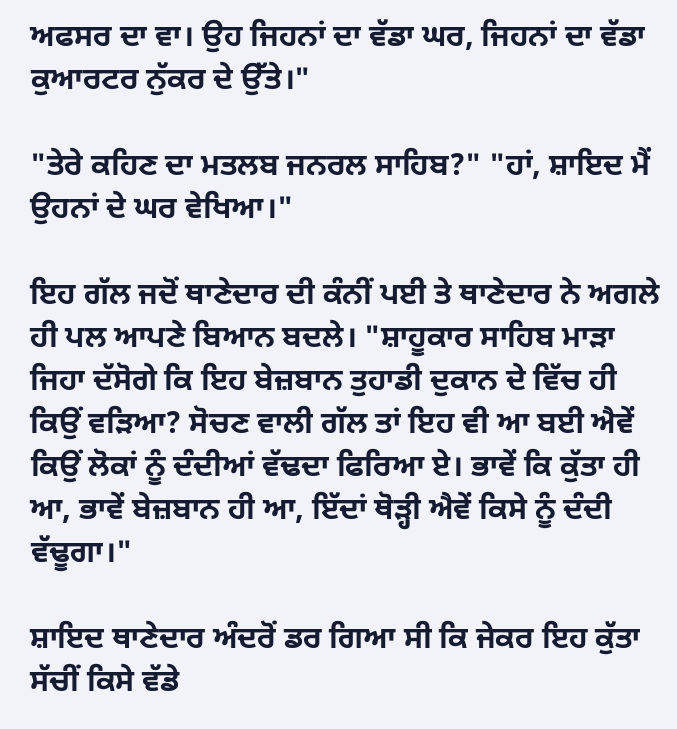ਅਫਸਰ ਦਾ ਵਾ। ਉਹ ਜਿਹਨਾਂ ਦਾ ਵੱਡਾ ਘਰ, ਜਿਹਨਾਂ ਦਾ ਵੱਡਾ ਕੁਆਰਟਰ ਨੁੱਕਰ ਦੇ ਉੱਤੇ।"

"ਤੇਰੇ ਕਹਿਣ ਦਾ ਮਤਲਬ ਜਨਰਲ ਸਾਹਿਬ?" "ਹਾਂ, ਸ਼ਾਇਦ ਮੈਂ ਉਹਨਾਂ ਦੇ ਘਰ ਵੇਖਿਆ।"

ਇਹ ਗੱਲ ਜਦੋਂ ਥਾਣੇਦਾਰ ਦੀ ਕੰਨੀਂ ਪਈ ਤੇ ਥਾਣੇਦਾਰ ਨੇ ਅਗਲੇ ਹੀ ਪਲ ਆਪਣੇ ਬਿਆਨ ਬਦਲੇ। "ਸ਼ਾਹੂਕਾਰ ਸਾਹਿਬ ਮਾੜਾ ਜਿਹਾ ਦੱਸੋਗੇ ਕਿ ਇਹ ਬੇਜ਼ਬਾਨ ਤੁਹਾਡੀ ਦੁਕਾਨ ਦੇ ਵਿੱਚ ਹੀ ਕਿਉਂ ਵੜਿਆ? ਸੋਚਣ ਵਾਲੀ ਗੱਲ ਤਾਂ ਇਹ ਵੀ ਆ ਬਈ ਐਵੇਂ ਕਿਉਂ ਲੋਕਾਂ ਨੂੰ ਦੰਦੀਆਂ ਵੱਢਦਾ ਫਿਰਿਆ ਏ। ਭਾਵੇਂ ਕਿ ਕੁੱਤਾ ਹੀ ਆ, ਭਾਵੇਂ ਬੇਜ਼ਬਾਨ ਹੀ ਆ, ਇੱਦਾਂ ਥੋੜ੍ਹੀ ਐਵੇਂ ਕਿਸੇ ਨੂੰ ਦੰਦੀ ਵੱਢੂਗਾ।"

ਸ਼ਾਇਦ ਥਾਣੇਦਾਰ ਅੰਦਰੋਂ ਡਰ ਗਿਆ ਸੀ ਕਿ ਜੇਕਰ ਇਹ ਕੁੱਤਾ ਸੱਚੀਂ ਕਿਸੇ ਵੱਡੇ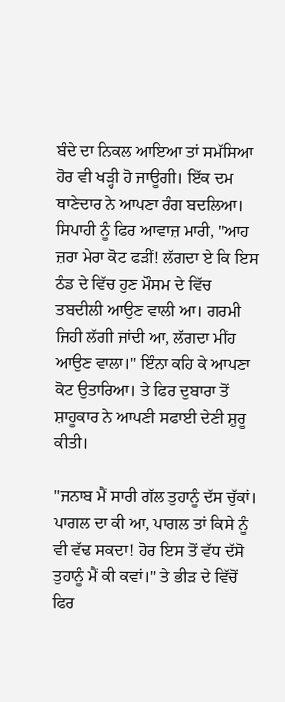ਬੰਦੇ ਦਾ ਨਿਕਲ ਆਇਆ ਤਾਂ ਸਮੱਸਿਆ ਹੋਰ ਵੀ ਖੜ੍ਹੀ ਹੋ ਜਾਊਗੀ। ਇੱਕ ਦਮ ਥਾਣੇਦਾਰ ਨੇ ਆਪਣਾ ਰੰਗ ਬਦਲਿਆ। ਸਿਪਾਹੀ ਨੂੰ ਫਿਰ ਆਵਾਜ਼ ਮਾਰੀ, "ਆਹ ਜ਼ਰਾ ਮੇਰਾ ਕੋਟ ਫੜੀਂ! ਲੱਗਦਾ ਏ ਕਿ ਇਸ ਠੰਡ ਦੇ ਵਿੱਚ ਹੁਣ ਮੌਸਮ ਦੇ ਵਿੱਚ ਤਬਦੀਲੀ ਆਉਣ ਵਾਲੀ ਆ। ਗਰਮੀ ਜਿਹੀ ਲੱਗੀ ਜਾਂਦੀ ਆ, ਲੱਗਦਾ ਮੀਂਹ ਆਉਣ ਵਾਲਾ।" ਇੰਨਾ ਕਹਿ ਕੇ ਆਪਣਾ ਕੋਟ ਉਤਾਰਿਆ। ਤੇ ਫਿਰ ਦੁਬਾਰਾ ਤੋਂ ਸ਼ਾਹੂਕਾਰ ਨੇ ਆਪਣੀ ਸਫਾਈ ਦੇਣੀ ਸ਼ੁਰੂ ਕੀਤੀ।

"ਜਨਾਬ ਮੈਂ ਸਾਰੀ ਗੱਲ ਤੁਹਾਨੂੰ ਦੱਸ ਚੁੱਕਾਂ। ਪਾਗਲ ਦਾ ਕੀ ਆ, ਪਾਗਲ ਤਾਂ ਕਿਸੇ ਨੂੰ ਵੀ ਵੱਢ ਸਕਦਾ! ਹੋਰ ਇਸ ਤੋਂ ਵੱਧ ਦੱਸੋ ਤੁਹਾਨੂੰ ਮੈਂ ਕੀ ਕਵਾਂ।" ਤੇ ਭੀੜ ਦੇ ਵਿੱਚੋਂ ਫਿਰ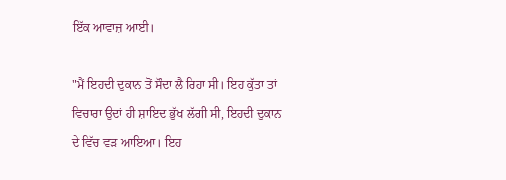ਇੱਕ ਆਵਾਜ਼ ਆਈ।

"ਮੈਂ ਇਹਦੀ ਦੁਕਾਨ ਤੋਂ ਸੌਦਾ ਲੈ ਰਿਹਾ ਸੀ। ਇਹ ਕੁੱਤਾ ਤਾਂ ਵਿਚਾਰਾ ਉਦਾਂ ਹੀ ਸ਼ਾਇਦ ਭੁੱਖ ਲੱਗੀ ਸੀ, ਇਹਦੀ ਦੁਕਾਨ ਦੇ ਵਿੱਚ ਵੜ ਆਇਆ। ਇਹ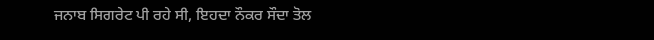ਜਨਾਬ ਸਿਗਰੇਟ ਪੀ ਰਹੇ ਸੀ, ਇਹਦਾ ਨੌਕਰ ਸੌਦਾ ਤੋਲ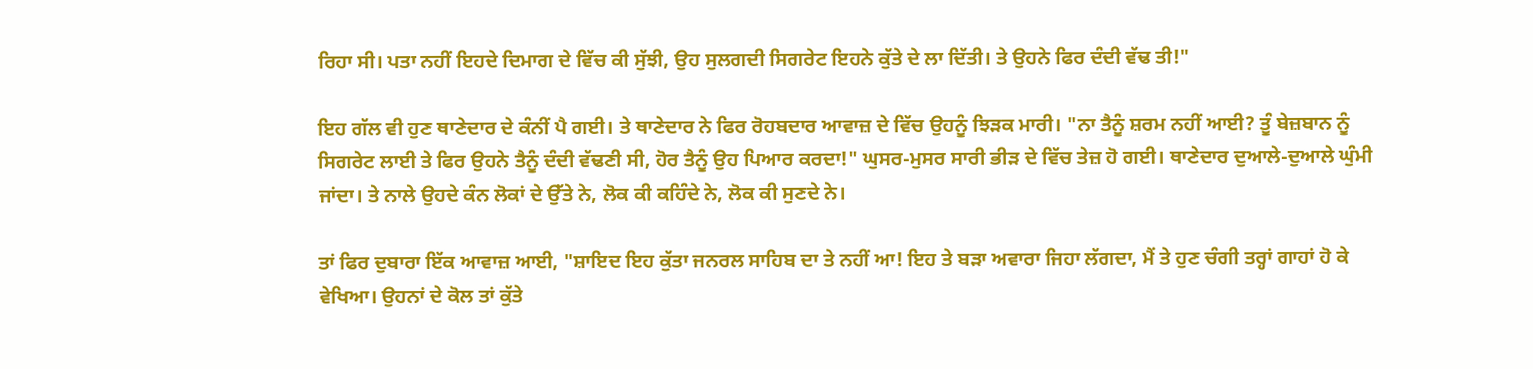ਰਿਹਾ ਸੀ। ਪਤਾ ਨਹੀਂ ਇਹਦੇ ਦਿਮਾਗ ਦੇ ਵਿੱਚ ਕੀ ਸੁੱਝੀ, ਉਹ ਸੁਲਗਦੀ ਸਿਗਰੇਟ ਇਹਨੇ ਕੁੱਤੇ ਦੇ ਲਾ ਦਿੱਤੀ। ਤੇ ਉਹਨੇ ਫਿਰ ਦੰਦੀ ਵੱਢ ਤੀ!"

ਇਹ ਗੱਲ ਵੀ ਹੁਣ ਥਾਣੇਦਾਰ ਦੇ ਕੰਨੀਂ ਪੈ ਗਈ। ਤੇ ਥਾਣੇਦਾਰ ਨੇ ਫਿਰ ਰੋਹਬਦਾਰ ਆਵਾਜ਼ ਦੇ ਵਿੱਚ ਉਹਨੂੰ ਝਿੜਕ ਮਾਰੀ। "ਨਾ ਤੈਨੂੰ ਸ਼ਰਮ ਨਹੀਂ ਆਈ? ਤੂੰ ਬੇਜ਼ਬਾਨ ਨੂੰ ਸਿਗਰੇਟ ਲਾਈ ਤੇ ਫਿਰ ਉਹਨੇ ਤੈਨੂੰ ਦੰਦੀ ਵੱਢਣੀ ਸੀ, ਹੋਰ ਤੈਨੂੰ ਉਹ ਪਿਆਰ ਕਰਦਾ!" ਘੁਸਰ-ਮੁਸਰ ਸਾਰੀ ਭੀੜ ਦੇ ਵਿੱਚ ਤੇਜ਼ ਹੋ ਗਈ। ਥਾਣੇਦਾਰ ਦੁਆਲੇ-ਦੁਆਲੇ ਘੁੰਮੀ ਜਾਂਦਾ। ਤੇ ਨਾਲੇ ਉਹਦੇ ਕੰਨ ਲੋਕਾਂ ਦੇ ਉੱਤੇ ਨੇ, ਲੋਕ ਕੀ ਕਹਿੰਦੇ ਨੇ, ਲੋਕ ਕੀ ਸੁਣਦੇ ਨੇ।

ਤਾਂ ਫਿਰ ਦੁਬਾਰਾ ਇੱਕ ਆਵਾਜ਼ ਆਈ, "ਸ਼ਾਇਦ ਇਹ ਕੁੱਤਾ ਜਨਰਲ ਸਾਹਿਬ ਦਾ ਤੇ ਨਹੀਂ ਆ! ਇਹ ਤੇ ਬੜਾ ਅਵਾਰਾ ਜਿਹਾ ਲੱਗਦਾ, ਮੈਂ ਤੇ ਹੁਣ ਚੰਗੀ ਤਰ੍ਹਾਂ ਗਾਹਾਂ ਹੋ ਕੇ ਵੇਖਿਆ। ਉਹਨਾਂ ਦੇ ਕੋਲ ਤਾਂ ਕੁੱਤੇ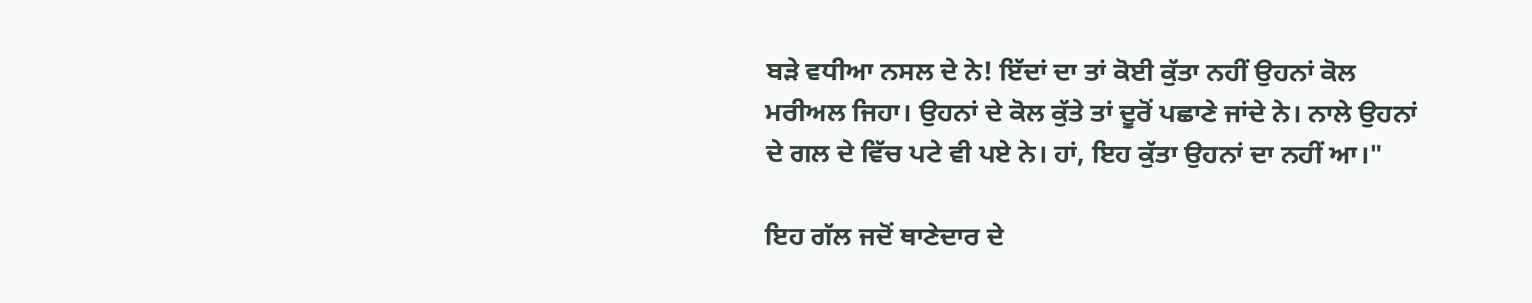ਬੜੇ ਵਧੀਆ ਨਸਲ ਦੇ ਨੇ! ਇੱਦਾਂ ਦਾ ਤਾਂ ਕੋਈ ਕੁੱਤਾ ਨਹੀਂ ਉਹਨਾਂ ਕੋਲ ਮਰੀਅਲ ਜਿਹਾ। ਉਹਨਾਂ ਦੇ ਕੋਲ ਕੁੱਤੇ ਤਾਂ ਦੂਰੋਂ ਪਛਾਣੇ ਜਾਂਦੇ ਨੇ। ਨਾਲੇ ਉਹਨਾਂ ਦੇ ਗਲ ਦੇ ਵਿੱਚ ਪਟੇ ਵੀ ਪਏ ਨੇ। ਹਾਂ, ਇਹ ਕੁੱਤਾ ਉਹਨਾਂ ਦਾ ਨਹੀਂ ਆ।"

ਇਹ ਗੱਲ ਜਦੋਂ ਥਾਣੇਦਾਰ ਦੇ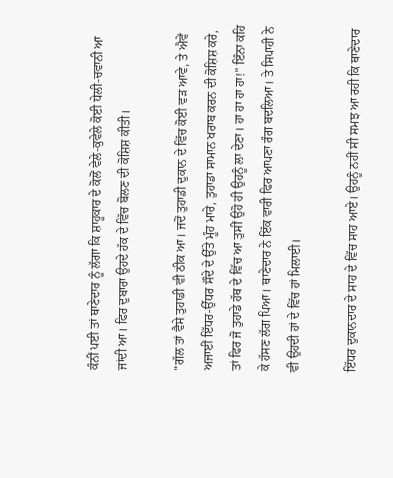ਕੰਨੀਂ ਪਈ ਤਾਂ ਥਾਣੇਦਾਰ ਨੂੰ ਲੱਗਾ ਕਿ ਸ਼ਾਹੂਕਾਰ ਦੇ ਕੋਲੋਂ ਵੇਲੇ-ਕੁਵੇਲੇ ਕੋਈ ਧੇਲੀ-ਚਵਾਨੀ ਆ ਜਾਂਦੀ ਆ। ਫਿਰ ਦੁਬਾਰਾ ਉਹਦੇ ਹੱਕ ਦੇ ਵਿੱਚ ਬੋਲਣ ਦੀ ਕੋਸ਼ਿਸ਼ ਕੀਤੀ।

"ਗੱਲ ਤਾਂ ਵੈਸੇ ਤੁਹਾਡੀ ਵੀ ਠੀਕ ਆ। ਜਦੋਂ ਤੁਹਾਡੀ ਦੁਕਾਨ ਦੇ ਵਿੱਚ ਕੋਈ ਵੜ ਆਵੇ, ਤੇ ਐਵੇਂ ਅਜਾਈਂ ਇੱਧਰ-ਉੱਧਰ ਸੌਦੇ ਦੇ ਉੱਤੇ ਮੂੰਹ ਮਾਰੇ, ਤੁਹਾਡਾ ਸਾਮਾਨ ਖਰਾਬ ਕਰਨ ਦੀ ਕੋਸ਼ਿਸ਼ ਕਰੇ, ਤਾਂ ਫਿਰ ਜੋ ਤੁਹਾਡੇ ਹੱਥ ਦੇ ਵਿੱਚ ਆ ਤੁਸੀਂ ਉਹੋ ਹੀ ਉਹਨੂੰ ਲਾ ਦੇਣਾ। ਹਾ ਹਾ ਹਾ ਹਾ!" ਇੰਨਾ ਕਹਿ ਕੇ ਹੱਸਣ ਲੱਗ ਪਿਆ। ਥਾਣੇਦਾਰ ਨੇ ਇੱਕ ਵਾਰੀ ਫਿਰ ਆਪਣਾ ਰੰਗ ਬਦਲਿਆ। ਤੇ ਸਿਪਾਹੀ ਨੇ ਵੀ ਉਹਦੀ ਹਾਂ ਦੇ ਵਿੱਚ ਹਾਂ ਮਿਲਾਈ।

ਇੱਧਰ ਦੁਕਾਨਦਾਰ ਦੇ ਸਾਹ ਦੇ ਵਿੱਚ ਸਾਹ ਆਏ। ਉਹਨੂੰ ਨਹੀਂ ਸੀ ਸਮਝ ਆ ਰਹੀ ਕਿ ਥਾਣੇਦਾਰ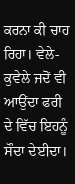ਕਰਨਾ ਕੀ ਚਾਹ ਰਿਹਾ। ਵੇਲੇ-ਕੁਵੇਲੇ ਜਦੋਂ ਵੀ ਆਉਂਦਾ ਫਰੀ ਦੇ ਵਿੱਚ ਇਹਨੂੰ ਸੌਦਾ ਦੇਈਦਾ।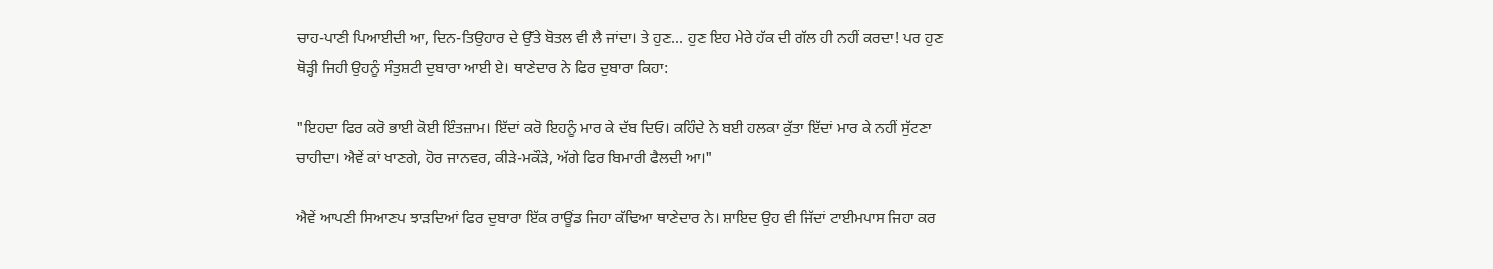ਚਾਹ-ਪਾਣੀ ਪਿਆਈਦੀ ਆ, ਦਿਨ-ਤਿਉਹਾਰ ਦੇ ਉੱਤੇ ਬੋਤਲ ਵੀ ਲੈ ਜਾਂਦਾ। ਤੇ ਹੁਣ... ਹੁਣ ਇਹ ਮੇਰੇ ਹੱਕ ਦੀ ਗੱਲ ਹੀ ਨਹੀਂ ਕਰਦਾ! ਪਰ ਹੁਣ ਥੋੜ੍ਹੀ ਜਿਹੀ ਉਹਨੂੰ ਸੰਤੁਸ਼ਟੀ ਦੁਬਾਰਾ ਆਈ ਏ। ਥਾਣੇਦਾਰ ਨੇ ਫਿਰ ਦੁਬਾਰਾ ਕਿਹਾ:

"ਇਹਦਾ ਫਿਰ ਕਰੋ ਭਾਈ ਕੋਈ ਇੰਤਜ਼ਾਮ। ਇੱਦਾਂ ਕਰੋ ਇਹਨੂੰ ਮਾਰ ਕੇ ਦੱਬ ਦਿਓ। ਕਹਿੰਦੇ ਨੇ ਬਈ ਹਲਕਾ ਕੁੱਤਾ ਇੱਦਾਂ ਮਾਰ ਕੇ ਨਹੀਂ ਸੁੱਟਣਾ ਚਾਹੀਦਾ। ਐਵੇਂ ਕਾਂ ਖਾਣਗੇ, ਹੋਰ ਜਾਨਵਰ, ਕੀੜੇ-ਮਕੌੜੇ, ਅੱਗੇ ਫਿਰ ਬਿਮਾਰੀ ਫੈਲਦੀ ਆ।"

ਐਵੇਂ ਆਪਣੀ ਸਿਆਣਪ ਝਾੜਦਿਆਂ ਫਿਰ ਦੁਬਾਰਾ ਇੱਕ ਰਾਊਂਡ ਜਿਹਾ ਕੱਢਿਆ ਥਾਣੇਦਾਰ ਨੇ। ਸ਼ਾਇਦ ਉਹ ਵੀ ਜਿੱਦਾਂ ਟਾਈਮਪਾਸ ਜਿਹਾ ਕਰ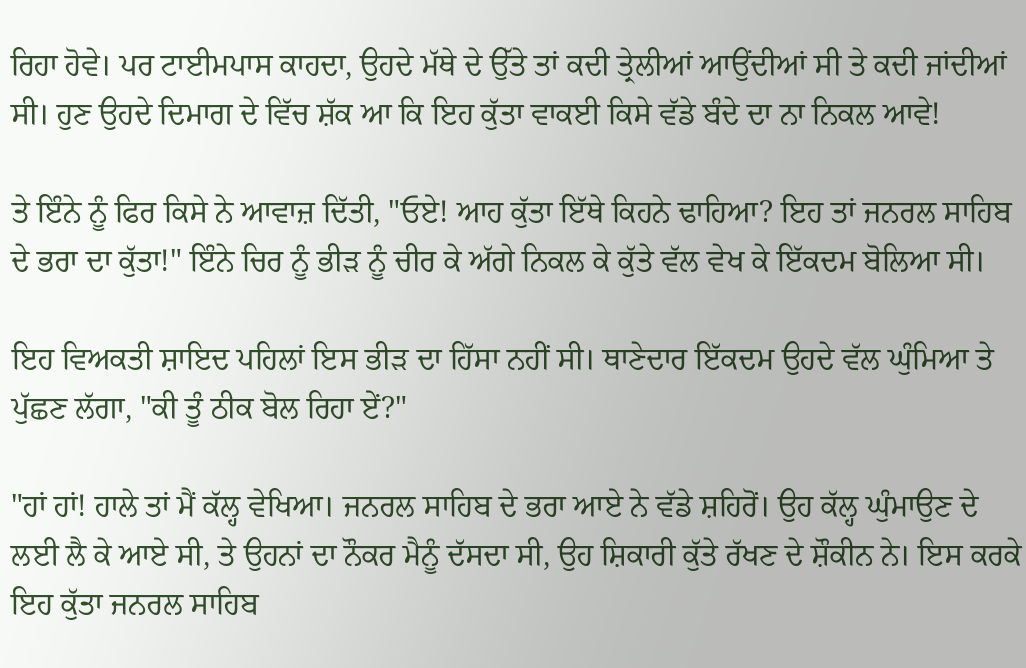ਰਿਹਾ ਹੋਵੇ। ਪਰ ਟਾਈਮਪਾਸ ਕਾਹਦਾ, ਉਹਦੇ ਮੱਥੇ ਦੇ ਉੱਤੇ ਤਾਂ ਕਦੀ ਤ੍ਰੇਲੀਆਂ ਆਉਂਦੀਆਂ ਸੀ ਤੇ ਕਦੀ ਜਾਂਦੀਆਂ ਸੀ। ਹੁਣ ਉਹਦੇ ਦਿਮਾਗ ਦੇ ਵਿੱਚ ਸ਼ੱਕ ਆ ਕਿ ਇਹ ਕੁੱਤਾ ਵਾਕਈ ਕਿਸੇ ਵੱਡੇ ਬੰਦੇ ਦਾ ਨਾ ਨਿਕਲ ਆਵੇ!

ਤੇ ਇੰਨੇ ਨੂੰ ਫਿਰ ਕਿਸੇ ਨੇ ਆਵਾਜ਼ ਦਿੱਤੀ, "ਓਏ! ਆਹ ਕੁੱਤਾ ਇੱਥੇ ਕਿਹਨੇ ਢਾਹਿਆ? ਇਹ ਤਾਂ ਜਨਰਲ ਸਾਹਿਬ ਦੇ ਭਰਾ ਦਾ ਕੁੱਤਾ!" ਇੰਨੇ ਚਿਰ ਨੂੰ ਭੀੜ ਨੂੰ ਚੀਰ ਕੇ ਅੱਗੇ ਨਿਕਲ ਕੇ ਕੁੱਤੇ ਵੱਲ ਵੇਖ ਕੇ ਇੱਕਦਮ ਬੋਲਿਆ ਸੀ।

ਇਹ ਵਿਅਕਤੀ ਸ਼ਾਇਦ ਪਹਿਲਾਂ ਇਸ ਭੀੜ ਦਾ ਹਿੱਸਾ ਨਹੀਂ ਸੀ। ਥਾਣੇਦਾਰ ਇੱਕਦਮ ਉਹਦੇ ਵੱਲ ਘੁੰਮਿਆ ਤੇ ਪੁੱਛਣ ਲੱਗਾ, "ਕੀ ਤੂੰ ਠੀਕ ਬੋਲ ਰਿਹਾ ਏਂ?"

"ਹਾਂ ਹਾਂ! ਹਾਲੇ ਤਾਂ ਮੈਂ ਕੱਲ੍ਹ ਵੇਖਿਆ। ਜਨਰਲ ਸਾਹਿਬ ਦੇ ਭਰਾ ਆਏ ਨੇ ਵੱਡੇ ਸ਼ਹਿਰੋਂ। ਉਹ ਕੱਲ੍ਹ ਘੁੰਮਾਉਣ ਦੇ ਲਈ ਲੈ ਕੇ ਆਏ ਸੀ, ਤੇ ਉਹਨਾਂ ਦਾ ਨੌਕਰ ਮੈਨੂੰ ਦੱਸਦਾ ਸੀ, ਉਹ ਸ਼ਿਕਾਰੀ ਕੁੱਤੇ ਰੱਖਣ ਦੇ ਸ਼ੌਕੀਨ ਨੇ। ਇਸ ਕਰਕੇ ਇਹ ਕੁੱਤਾ ਜਨਰਲ ਸਾਹਿਬ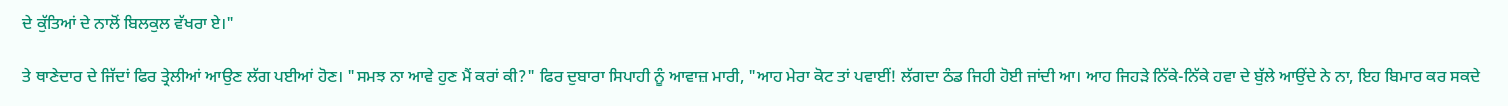ਦੇ ਕੁੱਤਿਆਂ ਦੇ ਨਾਲੋਂ ਬਿਲਕੁਲ ਵੱਖਰਾ ਏ।"

ਤੇ ਥਾਣੇਦਾਰ ਦੇ ਜਿੱਦਾਂ ਫਿਰ ਤ੍ਰੇਲੀਆਂ ਆਉਣ ਲੱਗ ਪਈਆਂ ਹੋਣ। "ਸਮਝ ਨਾ ਆਵੇ ਹੁਣ ਮੈਂ ਕਰਾਂ ਕੀ?" ਫਿਰ ਦੁਬਾਰਾ ਸਿਪਾਹੀ ਨੂੰ ਆਵਾਜ਼ ਮਾਰੀ, "ਆਹ ਮੇਰਾ ਕੋਟ ਤਾਂ ਪਵਾਈਂ! ਲੱਗਦਾ ਠੰਡ ਜਿਹੀ ਹੋਈ ਜਾਂਦੀ ਆ। ਆਹ ਜਿਹੜੇ ਨਿੱਕੇ-ਨਿੱਕੇ ਹਵਾ ਦੇ ਬੁੱਲੇ ਆਉਂਦੇ ਨੇ ਨਾ, ਇਹ ਬਿਮਾਰ ਕਰ ਸਕਦੇ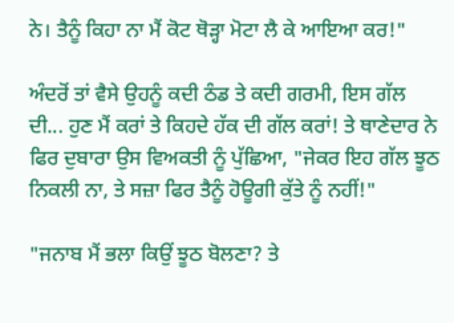ਨੇ। ਤੈਨੂੰ ਕਿਹਾ ਨਾ ਮੈਂ ਕੋਟ ਥੋੜ੍ਹਾ ਮੋਟਾ ਲੈ ਕੇ ਆਇਆ ਕਰ!"

ਅੰਦਰੋਂ ਤਾਂ ਵੈਸੇ ਉਹਨੂੰ ਕਦੀ ਠੰਡ ਤੇ ਕਦੀ ਗਰਮੀ, ਇਸ ਗੱਲ ਦੀ... ਹੁਣ ਮੈਂ ਕਰਾਂ ਤੇ ਕਿਹਦੇ ਹੱਕ ਦੀ ਗੱਲ ਕਰਾਂ! ਤੇ ਥਾਣੇਦਾਰ ਨੇ ਫਿਰ ਦੁਬਾਰਾ ਉਸ ਵਿਅਕਤੀ ਨੂੰ ਪੁੱਛਿਆ, "ਜੇਕਰ ਇਹ ਗੱਲ ਝੂਠ ਨਿਕਲੀ ਨਾ, ਤੇ ਸਜ਼ਾ ਫਿਰ ਤੈਨੂੰ ਹੋਊਗੀ ਕੁੱਤੇ ਨੂੰ ਨਹੀਂ!"

"ਜਨਾਬ ਮੈਂ ਭਲਾ ਕਿਉਂ ਝੂਠ ਬੋਲਣਾ? ਤੇ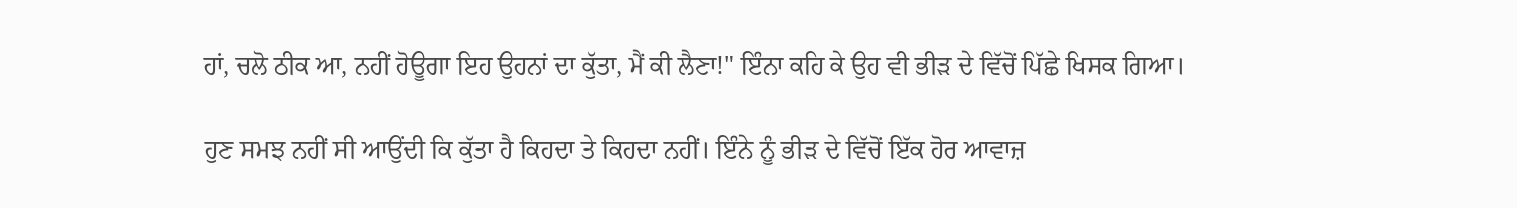ਹਾਂ, ਚਲੋ ਠੀਕ ਆ, ਨਹੀਂ ਹੋਊਗਾ ਇਹ ਉਹਨਾਂ ਦਾ ਕੁੱਤਾ, ਮੈਂ ਕੀ ਲੈਣਾ!" ਇੰਨਾ ਕਹਿ ਕੇ ਉਹ ਵੀ ਭੀੜ ਦੇ ਵਿੱਚੋਂ ਪਿੱਛੇ ਖਿਸਕ ਗਿਆ।

ਹੁਣ ਸਮਝ ਨਹੀਂ ਸੀ ਆਉਂਦੀ ਕਿ ਕੁੱਤਾ ਹੈ ਕਿਹਦਾ ਤੇ ਕਿਹਦਾ ਨਹੀਂ। ਇੰਨੇ ਨੂੰ ਭੀੜ ਦੇ ਵਿੱਚੋਂ ਇੱਕ ਹੋਰ ਆਵਾਜ਼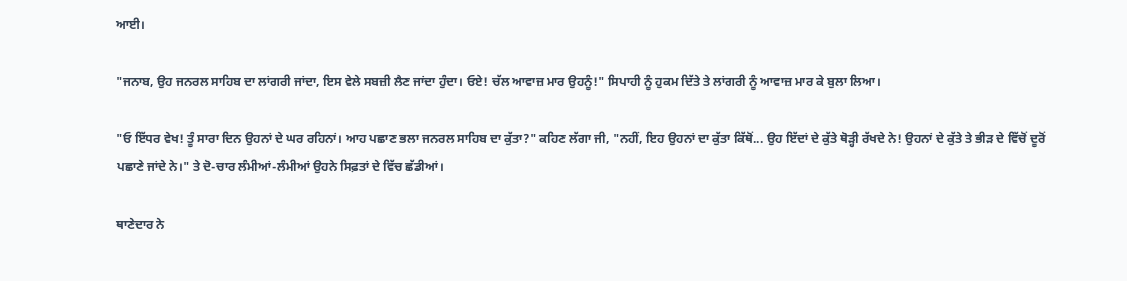ਆਈ।

"ਜਨਾਬ, ਉਹ ਜਨਰਲ ਸਾਹਿਬ ਦਾ ਲਾਂਗਰੀ ਜਾਂਦਾ, ਇਸ ਵੇਲੇ ਸਬਜ਼ੀ ਲੈਣ ਜਾਂਦਾ ਹੁੰਦਾ। ਓਏ! ਚੱਲ ਆਵਾਜ਼ ਮਾਰ ਉਹਨੂੰ!" ਸਿਪਾਹੀ ਨੂੰ ਹੁਕਮ ਦਿੱਤੇ ਤੇ ਲਾਂਗਰੀ ਨੂੰ ਆਵਾਜ਼ ਮਾਰ ਕੇ ਬੁਲਾ ਲਿਆ।

"ਓ ਇੱਧਰ ਵੇਖ! ਤੂੰ ਸਾਰਾ ਦਿਨ ਉਹਨਾਂ ਦੇ ਘਰ ਰਹਿਨਾਂ। ਆਹ ਪਛਾਣ ਭਲਾ ਜਨਰਲ ਸਾਹਿਬ ਦਾ ਕੁੱਤਾ?" ਕਹਿਣ ਲੱਗਾ ਜੀ, "ਨਹੀਂ, ਇਹ ਉਹਨਾਂ ਦਾ ਕੁੱਤਾ ਕਿੱਥੋਂ... ਉਹ ਇੱਦਾਂ ਦੇ ਕੁੱਤੇ ਥੋੜ੍ਹੀ ਰੱਖਦੇ ਨੇ! ਉਹਨਾਂ ਦੇ ਕੁੱਤੇ ਤੇ ਭੀੜ ਦੇ ਵਿੱਚੋਂ ਦੂਰੋਂ ਪਛਾਣੇ ਜਾਂਦੇ ਨੇ।" ਤੇ ਦੋ-ਚਾਰ ਲੰਮੀਆਂ-ਲੰਮੀਆਂ ਉਹਨੇ ਸਿਫ਼ਤਾਂ ਦੇ ਵਿੱਚ ਛੱਡੀਆਂ।

ਥਾਣੇਦਾਰ ਨੇ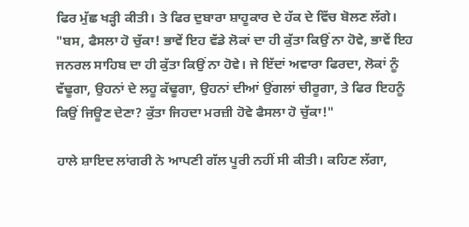ਫਿਰ ਮੁੱਛ ਖੜ੍ਹੀ ਕੀਤੀ। ਤੇ ਫਿਰ ਦੁਬਾਰਾ ਸ਼ਾਹੂਕਾਰ ਦੇ ਹੱਕ ਦੇ ਵਿੱਚ ਬੋਲਣ ਲੱਗੇ। "ਬਸ, ਫੈਸਲਾ ਹੋ ਚੁੱਕਾ! ਭਾਵੇਂ ਇਹ ਵੱਡੇ ਲੋਕਾਂ ਦਾ ਹੀ ਕੁੱਤਾ ਕਿਉਂ ਨਾ ਹੋਵੇ, ਭਾਵੇਂ ਇਹ ਜਨਰਲ ਸਾਹਿਬ ਦਾ ਹੀ ਕੁੱਤਾ ਕਿਉਂ ਨਾ ਹੋਵੇ। ਜੇ ਇੱਦਾਂ ਅਵਾਰਾ ਫਿਰਦਾ, ਲੋਕਾਂ ਨੂੰ ਵੱਢੂਗਾ, ਉਹਨਾਂ ਦੇ ਲਹੂ ਕੱਢੂਗਾ, ਉਹਨਾਂ ਦੀਆਂ ਉਂਗਲਾਂ ਚੀਰੂਗਾ, ਤੇ ਫਿਰ ਇਹਨੂੰ ਕਿਉਂ ਜਿਊਣ ਦੇਣਾ? ਕੁੱਤਾ ਜਿਹਦਾ ਮਰਜ਼ੀ ਹੋਵੇ ਫੈਸਲਾ ਹੋ ਚੁੱਕਾ!"

ਹਾਲੇ ਸ਼ਾਇਦ ਲਾਂਗਰੀ ਨੇ ਆਪਣੀ ਗੱਲ ਪੂਰੀ ਨਹੀਂ ਸੀ ਕੀਤੀ। ਕਹਿਣ ਲੱਗਾ,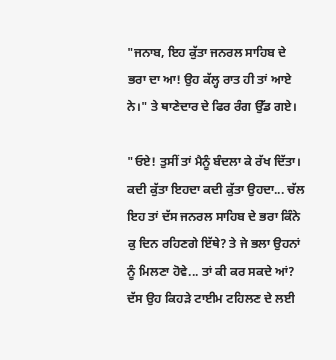"ਜਨਾਬ, ਇਹ ਕੁੱਤਾ ਜਨਰਲ ਸਾਹਿਬ ਦੇ ਭਰਾ ਦਾ ਆ! ਉਹ ਕੱਲ੍ਹ ਰਾਤ ਹੀ ਤਾਂ ਆਏ ਨੇ।" ਤੇ ਥਾਣੇਦਾਰ ਦੇ ਫਿਰ ਰੰਗ ਉੱਡ ਗਏ।

"ਓਏ! ਤੁਸੀਂ ਤਾਂ ਮੈਨੂੰ ਬੰਦਲਾ ਕੇ ਰੱਖ ਦਿੱਤਾ। ਕਦੀ ਕੁੱਤਾ ਇਹਦਾ ਕਦੀ ਕੁੱਤਾ ਉਹਦਾ... ਚੱਲ ਇਹ ਤਾਂ ਦੱਸ ਜਨਰਲ ਸਾਹਿਬ ਦੇ ਭਰਾ ਕਿੰਨੇ ਕੁ ਦਿਨ ਰਹਿਣਗੇ ਇੱਥੇ? ਤੇ ਜੇ ਭਲਾ ਉਹਨਾਂ ਨੂੰ ਮਿਲਣਾ ਹੋਵੇ... ਤਾਂ ਕੀ ਕਰ ਸਕਦੇ ਆਂ? ਦੱਸ ਉਹ ਕਿਹੜੇ ਟਾਈਮ ਟਹਿਲਣ ਦੇ ਲਈ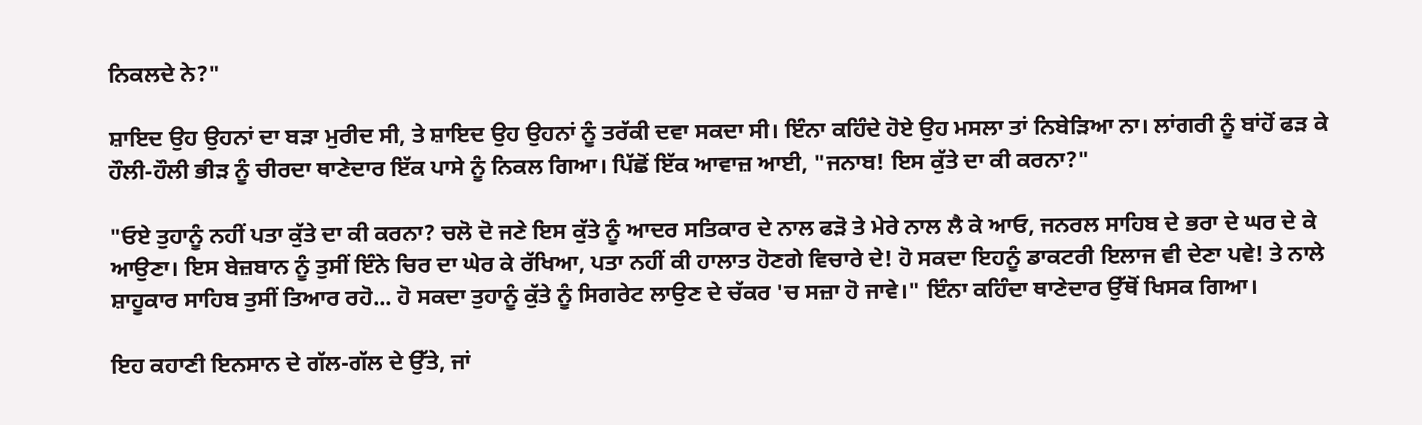ਨਿਕਲਦੇ ਨੇ?"

ਸ਼ਾਇਦ ਉਹ ਉਹਨਾਂ ਦਾ ਬੜਾ ਮੁਰੀਦ ਸੀ, ਤੇ ਸ਼ਾਇਦ ਉਹ ਉਹਨਾਂ ਨੂੰ ਤਰੱਕੀ ਦਵਾ ਸਕਦਾ ਸੀ। ਇੰਨਾ ਕਹਿੰਦੇ ਹੋਏ ਉਹ ਮਸਲਾ ਤਾਂ ਨਿਬੇੜਿਆ ਨਾ। ਲਾਂਗਰੀ ਨੂੰ ਬਾਂਹੋਂ ਫੜ ਕੇ ਹੌਲੀ-ਹੌਲੀ ਭੀੜ ਨੂੰ ਚੀਰਦਾ ਥਾਣੇਦਾਰ ਇੱਕ ਪਾਸੇ ਨੂੰ ਨਿਕਲ ਗਿਆ। ਪਿੱਛੋਂ ਇੱਕ ਆਵਾਜ਼ ਆਈ, "ਜਨਾਬ! ਇਸ ਕੁੱਤੇ ਦਾ ਕੀ ਕਰਨਾ?"

"ਓਏ ਤੁਹਾਨੂੰ ਨਹੀਂ ਪਤਾ ਕੁੱਤੇ ਦਾ ਕੀ ਕਰਨਾ? ਚਲੋ ਦੋ ਜਣੇ ਇਸ ਕੁੱਤੇ ਨੂੰ ਆਦਰ ਸਤਿਕਾਰ ਦੇ ਨਾਲ ਫੜੋ ਤੇ ਮੇਰੇ ਨਾਲ ਲੈ ਕੇ ਆਓ, ਜਨਰਲ ਸਾਹਿਬ ਦੇ ਭਰਾ ਦੇ ਘਰ ਦੇ ਕੇ ਆਉਣਾ। ਇਸ ਬੇਜ਼ਬਾਨ ਨੂੰ ਤੁਸੀਂ ਇੰਨੇ ਚਿਰ ਦਾ ਘੇਰ ਕੇ ਰੱਖਿਆ, ਪਤਾ ਨਹੀਂ ਕੀ ਹਾਲਾਤ ਹੋਣਗੇ ਵਿਚਾਰੇ ਦੇ! ਹੋ ਸਕਦਾ ਇਹਨੂੰ ਡਾਕਟਰੀ ਇਲਾਜ ਵੀ ਦੇਣਾ ਪਵੇ! ਤੇ ਨਾਲੇ ਸ਼ਾਹੂਕਾਰ ਸਾਹਿਬ ਤੁਸੀਂ ਤਿਆਰ ਰਹੋ... ਹੋ ਸਕਦਾ ਤੁਹਾਨੂੰ ਕੁੱਤੇ ਨੂੰ ਸਿਗਰੇਟ ਲਾਉਣ ਦੇ ਚੱਕਰ 'ਚ ਸਜ਼ਾ ਹੋ ਜਾਵੇ।" ਇੰਨਾ ਕਹਿੰਦਾ ਥਾਣੇਦਾਰ ਉੱਥੋਂ ਖਿਸਕ ਗਿਆ।

ਇਹ ਕਹਾਣੀ ਇਨਸਾਨ ਦੇ ਗੱਲ-ਗੱਲ ਦੇ ਉੱਤੇ, ਜਾਂ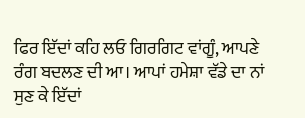ਫਿਰ ਇੱਦਾਂ ਕਹਿ ਲਓ ਗਿਰਗਿਟ ਵਾਂਗੂੰ, ਆਪਣੇ ਰੰਗ ਬਦਲਣ ਦੀ ਆ। ਆਪਾਂ ਹਮੇਸ਼ਾ ਵੱਡੇ ਦਾ ਨਾਂ ਸੁਣ ਕੇ ਇੱਦਾਂ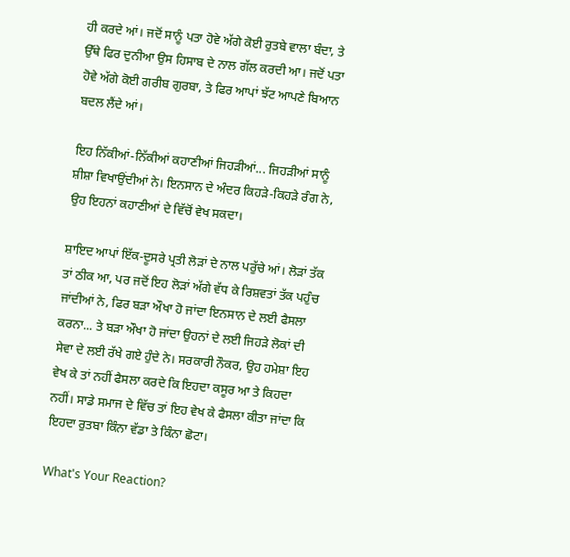ਹੀ ਕਰਦੇ ਆਂ। ਜਦੋਂ ਸਾਨੂੰ ਪਤਾ ਹੋਵੇ ਅੱਗੇ ਕੋਈ ਰੁਤਬੇ ਵਾਲਾ ਬੰਦਾ, ਤੇ ਉੱਥੇ ਫਿਰ ਦੁਨੀਆ ਉਸ ਹਿਸਾਬ ਦੇ ਨਾਲ ਗੱਲ ਕਰਦੀ ਆ। ਜਦੋਂ ਪਤਾ ਹੋਵੇ ਅੱਗੇ ਕੋਈ ਗਰੀਬ ਗੁਰਬਾ, ਤੇ ਫਿਰ ਆਪਾਂ ਝੱਟ ਆਪਣੇ ਬਿਆਨ ਬਦਲ ਲੈਂਦੇ ਆਂ।

ਇਹ ਨਿੱਕੀਆਂ-ਨਿੱਕੀਆਂ ਕਹਾਣੀਆਂ ਜਿਹੜੀਆਂ... ਜਿਹੜੀਆਂ ਸਾਨੂੰ ਸ਼ੀਸ਼ਾ ਵਿਖਾਉਂਦੀਆਂ ਨੇ। ਇਨਸਾਨ ਦੇ ਅੰਦਰ ਕਿਹੜੇ-ਕਿਹੜੇ ਰੰਗ ਨੇ, ਉਹ ਇਹਨਾਂ ਕਹਾਣੀਆਂ ਦੇ ਵਿੱਚੋਂ ਵੇਖ ਸਕਦਾ।

ਸ਼ਾਇਦ ਆਪਾਂ ਇੱਕ-ਦੂਸਰੇ ਪ੍ਰਤੀ ਲੋੜਾਂ ਦੇ ਨਾਲ ਪਰੁੱਚੇ ਆਂ। ਲੋੜਾਂ ਤੱਕ ਤਾਂ ਠੀਕ ਆ, ਪਰ ਜਦੋਂ ਇਹ ਲੋੜਾਂ ਅੱਗੇ ਵੱਧ ਕੇ ਰਿਸ਼ਵਤਾਂ ਤੱਕ ਪਹੁੰਚ ਜਾਂਦੀਆਂ ਨੇ, ਫਿਰ ਬੜਾ ਔਖਾ ਹੋ ਜਾਂਦਾ ਇਨਸਾਨ ਦੇ ਲਈ ਫੈਸਲਾ ਕਰਨਾ... ਤੇ ਬੜਾ ਔਖਾ ਹੋ ਜਾਂਦਾ ਉਹਨਾਂ ਦੇ ਲਈ ਜਿਹੜੇ ਲੋਕਾਂ ਦੀ ਸੇਵਾ ਦੇ ਲਈ ਰੱਖੇ ਗਏ ਹੁੰਦੇ ਨੇ। ਸਰਕਾਰੀ ਨੌਕਰ, ਉਹ ਹਮੇਸ਼ਾ ਇਹ ਵੇਖ ਕੇ ਤਾਂ ਨਹੀਂ ਫੈਸਲਾ ਕਰਦੇ ਕਿ ਇਹਦਾ ਕਸੂਰ ਆ ਤੇ ਕਿਹਦਾ ਨਹੀਂ। ਸਾਡੇ ਸਮਾਜ ਦੇ ਵਿੱਚ ਤਾਂ ਇਹ ਵੇਖ ਕੇ ਫੈਸਲਾ ਕੀਤਾ ਜਾਂਦਾ ਕਿ ਇਹਦਾ ਰੁਤਬਾ ਕਿੰਨਾ ਵੱਡਾ ਤੇ ਕਿੰਨਾ ਛੋਟਾ।

What's Your Reaction?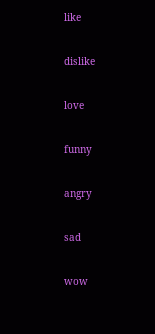like

dislike

love

funny

angry

sad

wow